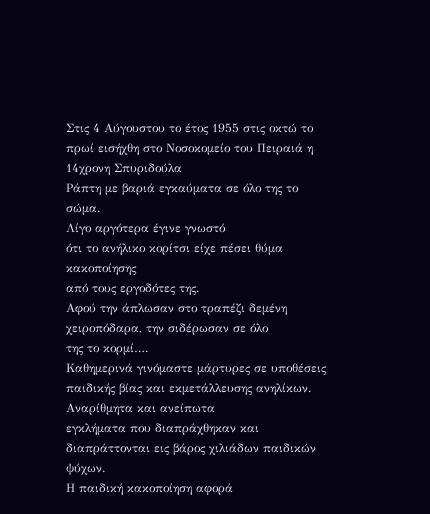Στις 4 Αύγουστου το έτος 1955 στις οκτώ το πρωί εισήχθη στο Νοσοκομείο του Πειραιά η 14χρονη Σπυριδούλα
Ράπτη με βαριά εγκαύματα σε όλο της το
σώμα.
Λίγο αργότερα έγινε γνωστό
ότι το ανήλικο κορίτσι είχε πέσει θύμα κακοποίησης
από τους εργοδότες της.
Αφού την άπλωσαν στο τραπέζι δεμένη
χειροπόδαρα, την σιδέρωσαν σε όλο
της το κορμί….
Καθημερινά γινόμαστε μάρτυρες σε υποθέσεις
παιδικής βίας και εκμετάλλευσης ανηλίκων. Αναρίθμητα και ανείπωτα
εγκλήματα που διαπράχθηκαν και διαπράττονται εις βάρος χιλιάδων παιδικών ψύχων.
Η παιδική κακοποίηση αφορά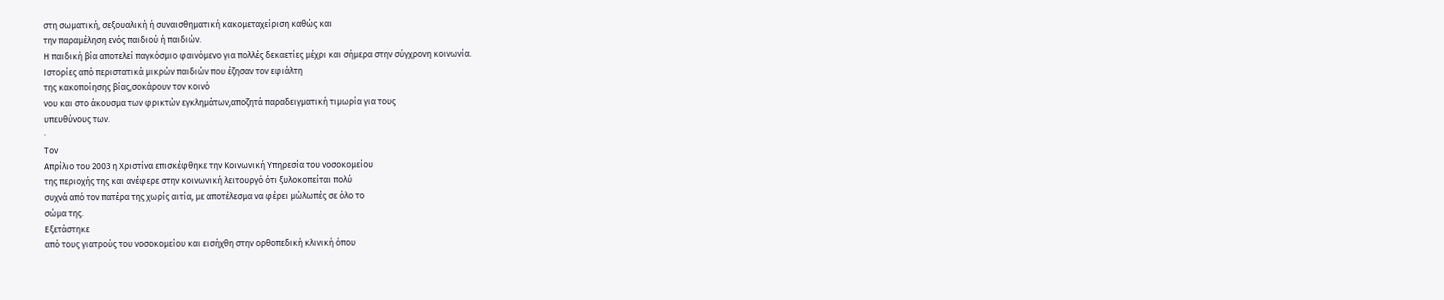στη σωματική, σεξουαλική ή συναισθηματική κακομεταχείριση καθώς και
την παραμέληση ενός παιδιού ή παιδιών.
Η παιδική βία αποτελεί παγκόσμιο φαινόμενο για πολλές δεκαετίες μέχρι και σήμερα στην σύγχρονη κοινωνία.
Ιστορίες από περιστατικά μικρών παιδιών που έζησαν τον εφιάλτη
της κακοποίησης βίας,σοκάρουν τον κοινό
νου και στο άκουσμα των φρικτών εγκλημάτων,αποζητά παραδειγματική τιμωρία για τους
υπευθύνους των.
·
Τον
Απρίλιο του 2003 η Χριστίνα επισκέφθηκε την Κοινωνική Υπηρεσία του νοσοκομείου
της περιοχής της και ανέφερε στην κοινωνική λειτουργό ότι ξυλοκοπείται πολύ
συχνά από τον πατέρα της χωρίς αιτία, με αποτέλεσμα να φέρει μώλωπές σε όλο το
σώμα της.
Εξετάστηκε
από τους γιατρούς του νοσοκομείου και εισήχθη στην ορθοπεδική κλινική όπου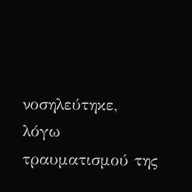νοσηλεύτηκε, λόγω τραυματισμού της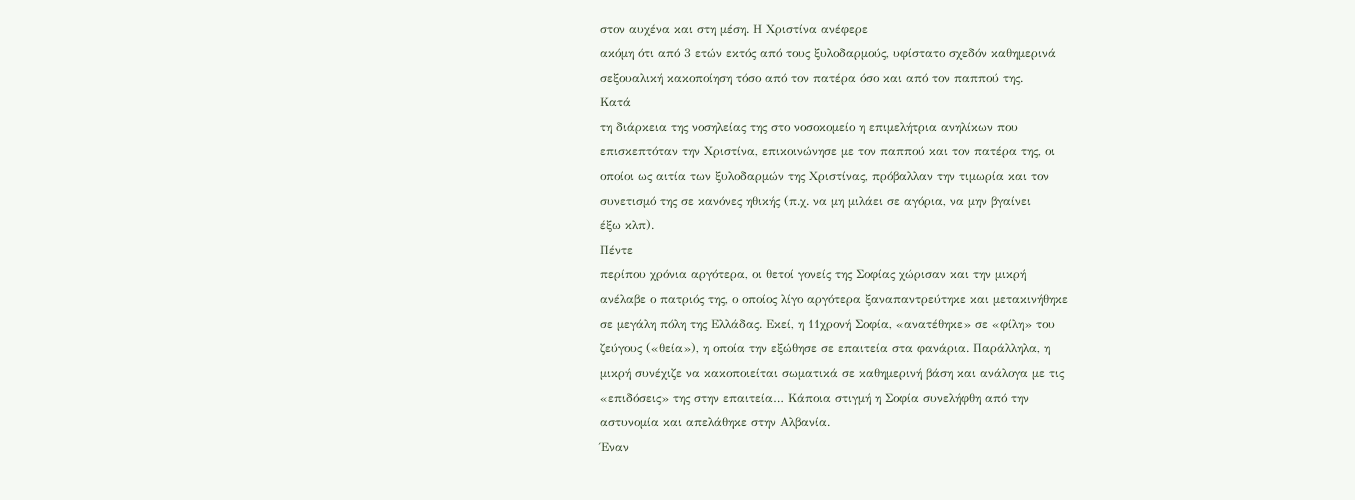στον αυχένα και στη μέση. Η Χριστίνα ανέφερε
ακόμη ότι από 3 ετών εκτός από τους ξυλοδαρμούς, υφίστατο σχεδόν καθημερινά
σεξουαλική κακοποίηση τόσο από τον πατέρα όσο και από τον παππού της.
Κατά
τη διάρκεια της νοσηλείας της στο νοσοκομείο η επιμελήτρια ανηλίκων που
επισκεπτόταν την Χριστίνα, επικοινώνησε με τον παππού και τον πατέρα της, οι
οποίοι ως αιτία των ξυλοδαρμών της Χριστίνας, πρόβαλλαν την τιμωρία και τον
συνετισμό της σε κανόνες ηθικής (π.χ. να μη μιλάει σε αγόρια, να μην βγαίνει
έξω κλπ).
Πέντε
περίπου χρόνια αργότερα, οι θετοί γονείς της Σοφίας χώρισαν και την μικρή
ανέλαβε ο πατριός της, ο οποίος λίγο αργότερα ξαναπαντρεύτηκε και μετακινήθηκε
σε μεγάλη πόλη της Ελλάδας. Εκεί, η 11χρονή Σοφία, «ανατέθηκε» σε «φίλη» του
ζεύγους («θεία»), η οποία την εξώθησε σε επαιτεία στα φανάρια. Παράλληλα, η
μικρή συνέχιζε να κακοποιείται σωματικά σε καθημερινή βάση και ανάλογα με τις
«επιδόσεις» της στην επαιτεία… Κάποια στιγμή η Σοφία συνελήφθη από την
αστυνομία και απελάθηκε στην Αλβανία.
Έναν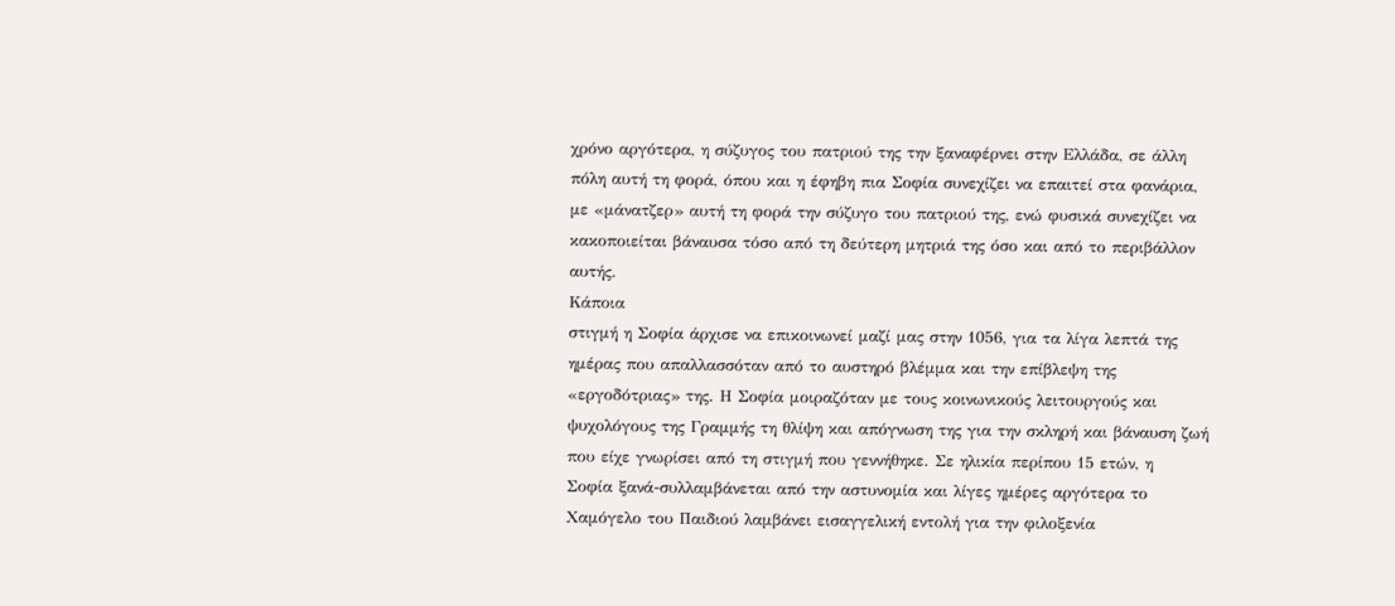χρόνο αργότερα, η σύζυγος του πατριού της την ξαναφέρνει στην Ελλάδα, σε άλλη
πόλη αυτή τη φορά, όπου και η έφηβη πια Σοφία συνεχίζει να επαιτεί στα φανάρια,
με «μάνατζερ» αυτή τη φορά την σύζυγο του πατριού της, ενώ φυσικά συνεχίζει να
κακοποιείται βάναυσα τόσο από τη δεύτερη μητριά της όσο και από το περιβάλλον
αυτής.
Κάποια
στιγμή η Σοφία άρχισε να επικοινωνεί μαζί μας στην 1056, για τα λίγα λεπτά της
ημέρας που απαλλασσόταν από το αυστηρό βλέμμα και την επίβλεψη της
«εργοδότριας» της. Η Σοφία μοιραζόταν με τους κοινωνικούς λειτουργούς και
ψυχολόγους της Γραμμής τη θλίψη και απόγνωση της για την σκληρή και βάναυση ζωή
που είχε γνωρίσει από τη στιγμή που γεννήθηκε. Σε ηλικία περίπου 15 ετών, η
Σοφία ξανά-συλλαμβάνεται από την αστυνομία και λίγες ημέρες αργότερα το
Χαμόγελο του Παιδιού λαμβάνει εισαγγελική εντολή για την φιλοξενία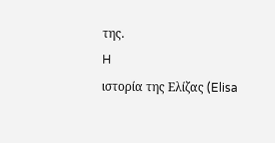της.
H
ιστορία της Ελίζας (Elisa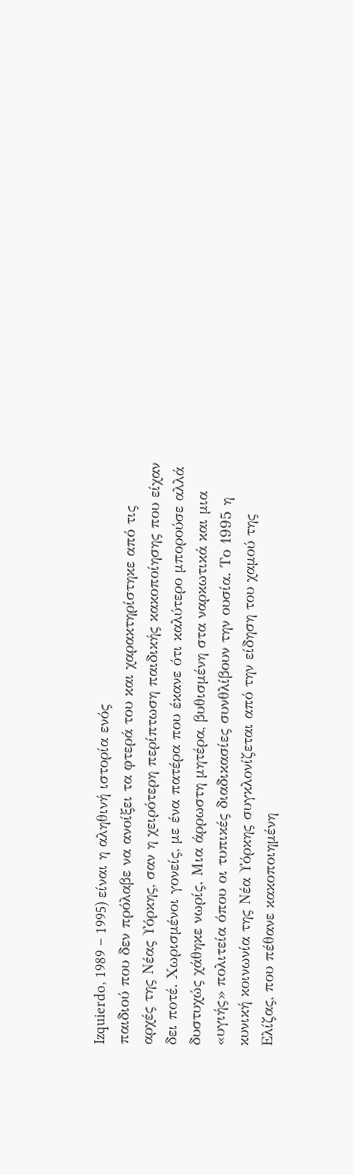Izquierdo, 1989 – 1995) είναι η αληθινή ιστορία ενός
παιδιού που δεν πρόλαβε να ανοίξει τα φτερά του και χαρακτηρίστηκε από τις
αρχές της Νέας Υόρκης, σαν η χειρότερη περίπτωση παιδικής κακοποίησης που είχαν
δει ποτέ. Χωρισμένοι γονείς, με ένα πατέρα που έκανε ότι καλύτερο μπορούσε αλλά
δυστυχώς χάθηκε νωρίς. Μια άρρωστη μητέρα, βυθισμένη στα ναρκωτικά και μια
«υγιής» πολιτεία όπου οι τυπικές διαδικασίες συνθλίβουν την ουσία. Το 1995 η
κυνική κοινωνία της Νέα Υόρκης συγκλονίζεται από την είδηση του χαμού της
Ελίζας, που πέθανε κακοποιημένη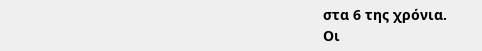στα 6 της χρόνια.
Οι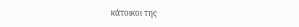κάτοικοι της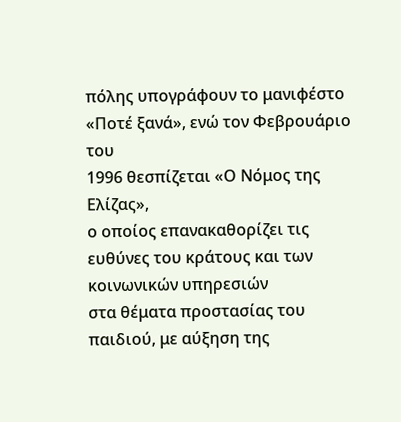πόλης υπογράφουν το μανιφέστο «Ποτέ ξανά», ενώ τον Φεβρουάριο του
1996 θεσπίζεται «Ο Νόμος της Ελίζας»,
ο οποίος επανακαθορίζει τις ευθύνες του κράτους και των κοινωνικών υπηρεσιών
στα θέματα προστασίας του παιδιού, με αύξηση της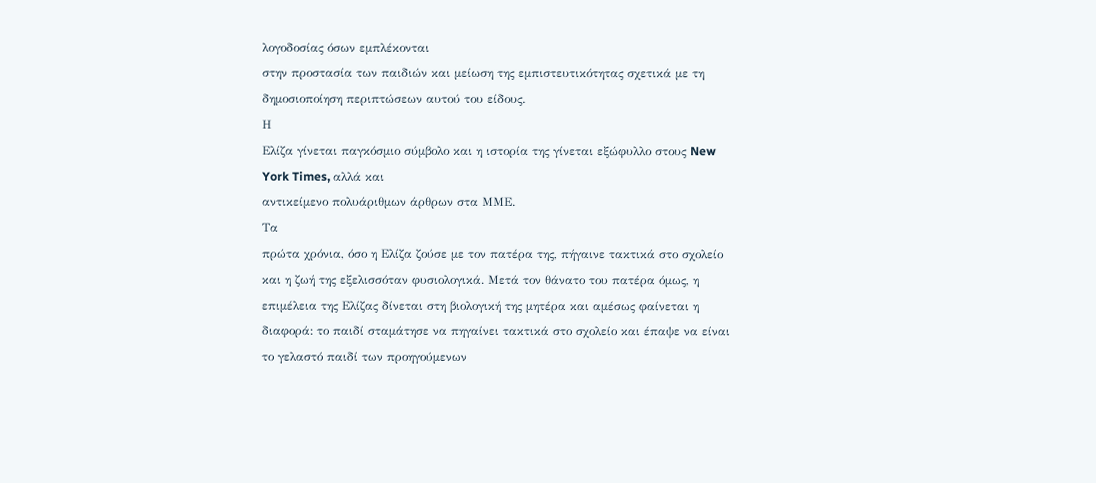λογοδοσίας όσων εμπλέκονται
στην προστασία των παιδιών και μείωση της εμπιστευτικότητας σχετικά με τη
δημοσιοποίηση περιπτώσεων αυτού του είδους.
Η
Ελίζα γίνεται παγκόσμιο σύμβολο και η ιστορία της γίνεται εξώφυλλο στους New
York Times, αλλά και
αντικείμενο πολυάριθμων άρθρων στα ΜΜΕ.
Τα
πρώτα χρόνια, όσο η Ελίζα ζούσε με τον πατέρα της, πήγαινε τακτικά στο σχολείο
και η ζωή της εξελισσόταν φυσιολογικά. Μετά τον θάνατο του πατέρα όμως, η
επιμέλεια της Ελίζας δίνεται στη βιολογική της μητέρα και αμέσως φαίνεται η
διαφορά: το παιδί σταμάτησε να πηγαίνει τακτικά στο σχολείο και έπαψε να είναι
το γελαστό παιδί των προηγούμενων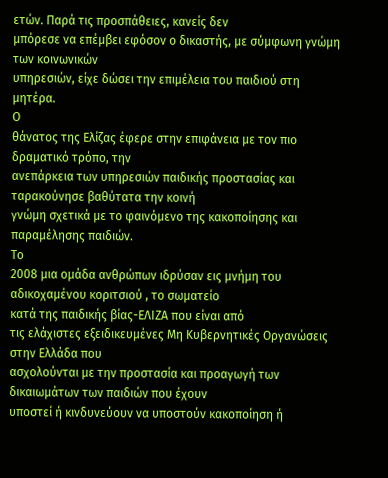ετών. Παρά τις προσπάθειες, κανείς δεν
μπόρεσε να επέμβει εφόσον ο δικαστής, με σύμφωνη γνώμη των κοινωνικών
υπηρεσιών, είχε δώσει την επιμέλεια του παιδιού στη μητέρα.
Ο
θάνατος της Ελίζας έφερε στην επιφάνεια με τον πιο δραματικό τρόπο, την
ανεπάρκεια των υπηρεσιών παιδικής προστασίας και ταρακούνησε βαθύτατα την κοινή
γνώμη σχετικά με το φαινόμενο της κακοποίησης και παραμέλησης παιδιών.
Το
2008 μια ομάδα ανθρώπων ιδρύσαν εις μνήμη του αδικοχαμένου κοριτσιού , το σωματείο
κατά της παιδικής βίας-ΕΛΙΖΑ που είναι από
τις ελάχιστες εξειδικευμένες Μη Κυβερνητικές Οργανώσεις στην Ελλάδα που
ασχολούνται με την προστασία και προαγωγή των δικαιωμάτων των παιδιών που έχουν
υποστεί ή κινδυνεύουν να υποστούν κακοποίηση ή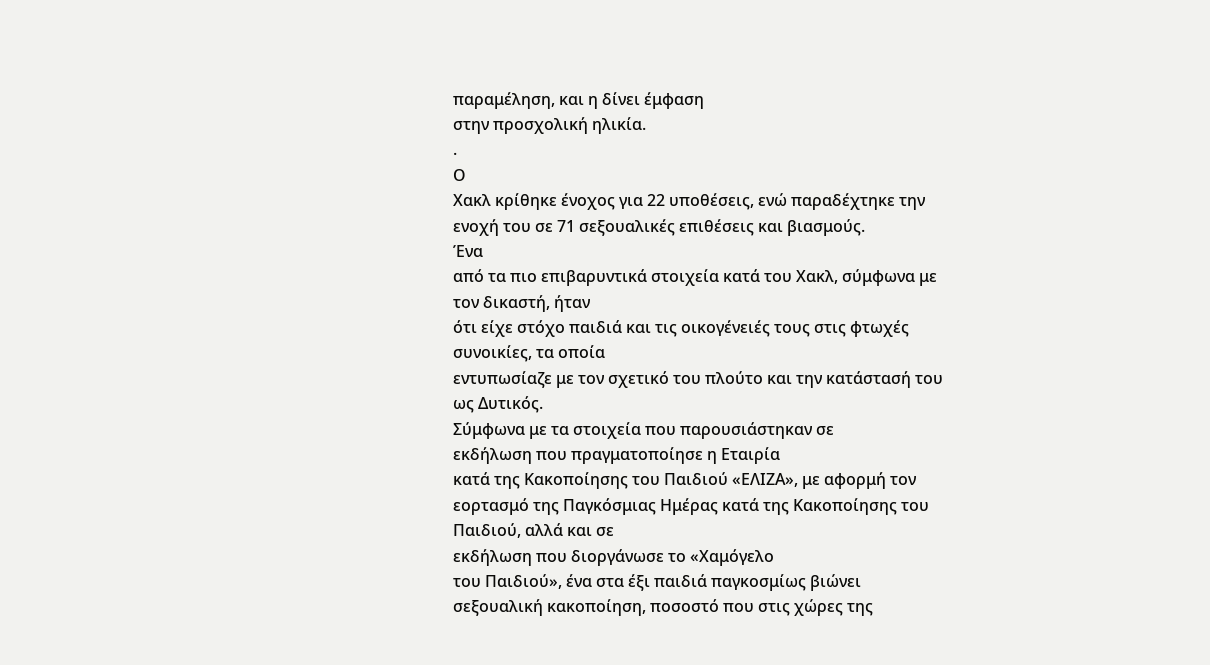παραμέληση, και η δίνει έμφαση
στην προσχολική ηλικία.
.
Ο
Χακλ κρίθηκε ένοχος για 22 υποθέσεις, ενώ παραδέχτηκε την ενοχή του σε 71 σεξουαλικές επιθέσεις και βιασμούς.
Ένα
από τα πιο επιβαρυντικά στοιχεία κατά του Χακλ, σύμφωνα με τον δικαστή, ήταν
ότι είχε στόχο παιδιά και τις οικογένειές τους στις φτωχές συνοικίες, τα οποία
εντυπωσίαζε με τον σχετικό του πλούτο και την κατάστασή του ως Δυτικός.
Σύμφωνα με τα στοιχεία που παρουσιάστηκαν σε
εκδήλωση που πραγματοποίησε η Εταιρία
κατά της Κακοποίησης του Παιδιού «ΕΛΙΖΑ», με αφορμή τον
εορτασμό της Παγκόσμιας Ημέρας κατά της Κακοποίησης του Παιδιού, αλλά και σε
εκδήλωση που διοργάνωσε το «Χαμόγελο
του Παιδιού», ένα στα έξι παιδιά παγκοσμίως βιώνει σεξουαλική κακοποίηση, ποσοστό που στις χώρες της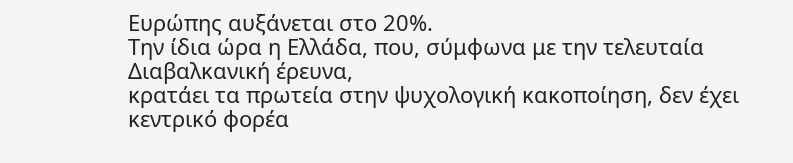Ευρώπης αυξάνεται στο 20%.
Την ίδια ώρα η Ελλάδα, που, σύμφωνα με την τελευταία Διαβαλκανική έρευνα,
κρατάει τα πρωτεία στην ψυχολογική κακοποίηση, δεν έχει κεντρικό φορέα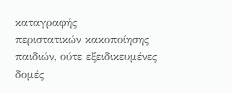καταγραφής
περιστατικών κακοποίησης παιδιών, ούτε εξειδικευμένες δομές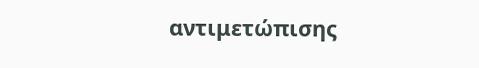αντιμετώπισης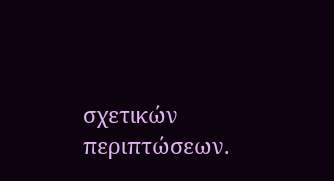σχετικών περιπτώσεων.